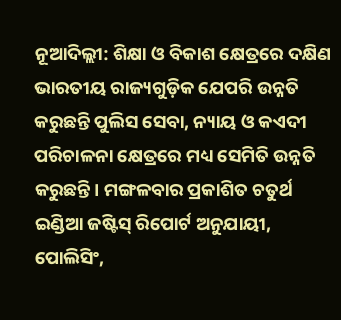ନୂଆଦିଲ୍ଲୀ: ଶିକ୍ଷା ଓ ବିକାଶ କ୍ଷେତ୍ରରେ ଦକ୍ଷିଣ ଭାରତୀୟ ରାଜ୍ୟଗୁଡ଼ିକ ଯେପରି ଉନ୍ନତି କରୁଛନ୍ତି ପୁଲିସ ସେବା, ନ୍ୟାୟ ଓ କଏଦୀ ପରିଚାଳନା କ୍ଷେତ୍ରରେ ମଧ୍ୟ ସେମିତି ଉନ୍ନତି କରୁଛନ୍ତି। ମଙ୍ଗଳବାର ପ୍ରକାଶିତ ଚତୁର୍ଥ ଇଣ୍ଡିଆ ଜଷ୍ଟିସ୍ ରିପୋର୍ଟ ଅନୁଯାୟୀ, ପୋଲିସିଂ,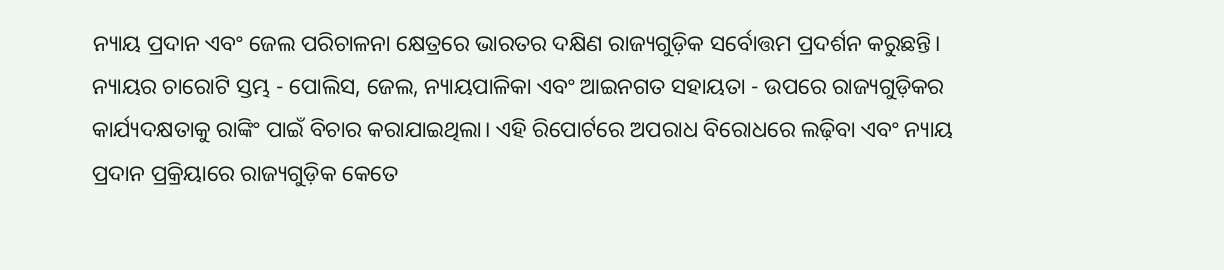ନ୍ୟାୟ ପ୍ରଦାନ ଏବଂ ଜେଲ ପରିଚାଳନା କ୍ଷେତ୍ରରେ ଭାରତର ଦକ୍ଷିଣ ରାଜ୍ୟଗୁଡ଼ିକ ସର୍ବୋତ୍ତମ ପ୍ରଦର୍ଶନ କରୁଛନ୍ତି।
ନ୍ୟାୟର ଚାରୋଟି ସ୍ତମ୍ଭ - ପୋଲିସ, ଜେଲ, ନ୍ୟାୟପାଳିକା ଏବଂ ଆଇନଗତ ସହାୟତା - ଉପରେ ରାଜ୍ୟଗୁଡ଼ିକର କାର୍ଯ୍ୟଦକ୍ଷତାକୁ ରାଙ୍କିଂ ପାଇଁ ବିଚାର କରାଯାଇଥିଲା। ଏହି ରିପୋର୍ଟରେ ଅପରାଧ ବିରୋଧରେ ଲଢ଼ିବା ଏବଂ ନ୍ୟାୟ ପ୍ରଦାନ ପ୍ରକ୍ରିୟାରେ ରାଜ୍ୟଗୁଡ଼ିକ କେତେ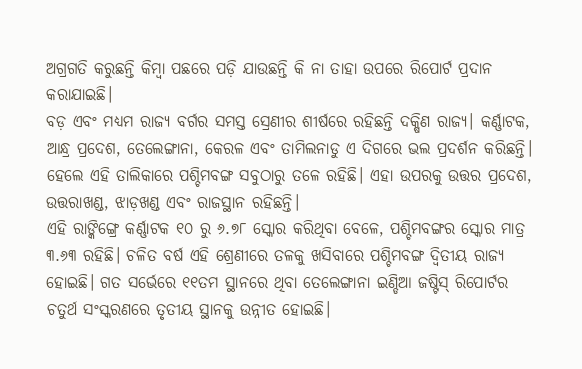ଅଗ୍ରଗତି କରୁଛନ୍ତି କିମ୍ବା ପଛରେ ପଡ଼ି ଯାଉଛନ୍ତି କି ନା ତାହା ଉପରେ ରିପୋର୍ଟ ପ୍ରଦାନ କରାଯାଇଛି।
ବଡ଼ ଏବଂ ମଧ୍ୟମ ରାଜ୍ୟ ବର୍ଗର ସମସ୍ତ ସ୍ରେଣୀର ଶୀର୍ଷରେ ରହିଛନ୍ତି ଦକ୍ଷିଣ ରାଜ୍ୟ। କର୍ଣ୍ଣାଟକ, ଆନ୍ଧ୍ର ପ୍ରଦେଶ, ତେଲେଙ୍ଗାନା, କେରଳ ଏବଂ ତାମିଲନାଡୁ ଏ ଦିଗରେ ଭଲ ପ୍ରଦର୍ଶନ କରିଛନ୍ତି। ହେଲେ ଏହି ତାଲିକାରେ ପଶ୍ଚିମବଙ୍ଗ ସବୁଠାରୁ ତଳେ ରହିଛି। ଏହା ଉପରକୁ ଉତ୍ତର ପ୍ରଦେଶ, ଉତ୍ତରାଖଣ୍ଡ, ଝାଡ଼ଖଣ୍ଡ ଏବଂ ରାଜସ୍ଥାନ ରହିଛନ୍ତି।
ଏହି ରାଙ୍କିଙ୍ଗ୍ରେ କର୍ଣ୍ଣାଟକ ୧୦ ରୁ ୬.୭୮ ସ୍କୋର କରିଥିବା ବେଳେ, ପଶ୍ଚିମବଙ୍ଗର ସ୍କୋର ମାତ୍ର ୩.୬୩ ରହିଛି। ଚଳିତ ବର୍ଷ ଏହି ଶ୍ରେଣୀରେ ତଳକୁ ଖସିବାରେ ପଶ୍ଚିମବଙ୍ଗ ଦ୍ୱିତୀୟ ରାଜ୍ୟ ହୋଇଛି। ଗତ ସର୍ଭେରେ ୧୧ତମ ସ୍ଥାନରେ ଥିବା ତେଲେଙ୍ଗାନା ଇଣ୍ଡିଆ ଜଷ୍ଟିସ୍ ରିପୋର୍ଟର ଚତୁର୍ଥ ସଂସ୍କରଣରେ ତୃତୀୟ ସ୍ଥାନକୁ ଉନ୍ନୀତ ହୋଇଛି।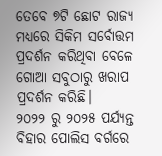ତେବେ ୭ଟି ଛୋଟ ରାଜ୍ୟ ମଧ୍ୟରେ ସିକିମ ସର୍ବୋତ୍ତମ ପ୍ରଦର୍ଶନ କରିଥିବା ବେଳେ ଗୋଆ ସବୁଠାରୁ ଖରାପ ପ୍ରଦର୍ଶନ କରିଛି।
୨୦୨୨ ରୁ ୨୦୨୫ ପର୍ଯ୍ୟନ୍ତ ବିହାର ପୋଲିସ ବର୍ଗରେ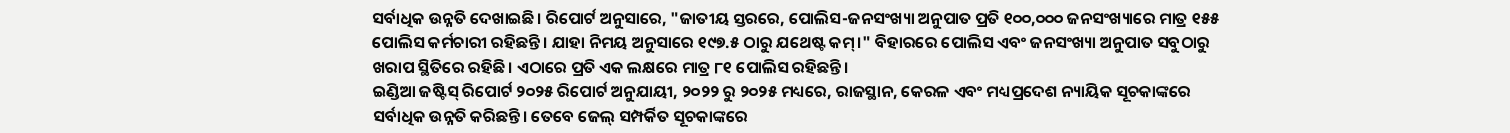ସର୍ବାଧିକ ଉନ୍ନତି ଦେଖାଇଛି। ରିପୋର୍ଟ ଅନୁସାରେ, "ଜାତୀୟ ସ୍ତରରେ, ପୋଲିସ-ଜନସଂଖ୍ୟା ଅନୁପାତ ପ୍ରତି ୧୦୦,୦୦୦ ଜନସଂଖ୍ୟାରେ ମାତ୍ର ୧୫୫ ପୋଲିସ କର୍ମଚାରୀ ରହିଛନ୍ତି। ଯାହା ନିମୟ ଅନୁସାରେ ୧୯୭.୫ ଠାରୁ ଯଥେଷ୍ଟ କମ୍।" ବିହାରରେ ପୋଲିସ ଏବଂ ଜନସଂଖ୍ୟା ଅନୁପାତ ସବୁଠାରୁ ଖରାପ ସ୍ଥିତିରେ ରହିଛି। ଏଠାରେ ପ୍ରତି ଏକ ଲକ୍ଷରେ ମାତ୍ର ୮୧ ପୋଲିସ ରହିଛନ୍ତି।
ଇଣ୍ଡିଆ ଜଷ୍ଟିସ୍ ରିପୋର୍ଟ ୨୦୨୫ ରିପୋର୍ଟ ଅନୁଯାୟୀ, ୨୦୨୨ ରୁ ୨୦୨୫ ମଧ୍ୟରେ, ରାଜସ୍ଥାନ, କେରଳ ଏବଂ ମଧ୍ୟପ୍ରଦେଶ ନ୍ୟାୟିକ ସୂଚକାଙ୍କରେ ସର୍ବାଧିକ ଉନ୍ନତି କରିଛନ୍ତି। ତେବେ ଜେଲ୍ ସମ୍ପର୍କିତ ସୂଚକାଙ୍କରେ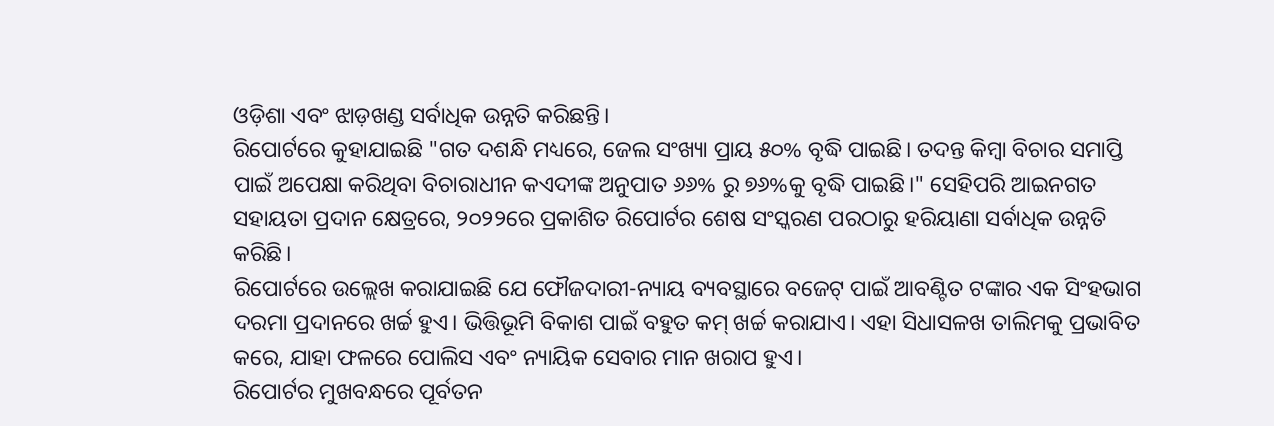ଓଡ଼ିଶା ଏବଂ ଝାଡ଼ଖଣ୍ଡ ସର୍ବାଧିକ ଉନ୍ନତି କରିଛନ୍ତି।
ରିପୋର୍ଟରେ କୁହାଯାଇଛି "ଗତ ଦଶନ୍ଧି ମଧ୍ୟରେ, ଜେଲ ସଂଖ୍ୟା ପ୍ରାୟ ୫୦% ବୃଦ୍ଧି ପାଇଛି। ତଦନ୍ତ କିମ୍ବା ବିଚାର ସମାପ୍ତି ପାଇଁ ଅପେକ୍ଷା କରିଥିବା ବିଚାରାଧୀନ କଏଦୀଙ୍କ ଅନୁପାତ ୬୬% ରୁ ୭୬%କୁ ବୃଦ୍ଧି ପାଇଛି।" ସେହିପରି ଆଇନଗତ ସହାୟତା ପ୍ରଦାନ କ୍ଷେତ୍ରରେ, ୨୦୨୨ରେ ପ୍ରକାଶିତ ରିପୋର୍ଟର ଶେଷ ସଂସ୍କରଣ ପରଠାରୁ ହରିୟାଣା ସର୍ବାଧିକ ଉନ୍ନତି କରିଛି।
ରିପୋର୍ଟରେ ଉଲ୍ଲେଖ କରାଯାଇଛି ଯେ ଫୌଜଦାରୀ-ନ୍ୟାୟ ବ୍ୟବସ୍ଥାରେ ବଜେଟ୍ ପାଇଁ ଆବଣ୍ଟିତ ଟଙ୍କାର ଏକ ସିଂହଭାଗ ଦରମା ପ୍ରଦାନରେ ଖର୍ଚ୍ଚ ହୁଏ। ଭିତ୍ତିଭୂମି ବିକାଶ ପାଇଁ ବହୁତ କମ୍ ଖର୍ଚ୍ଚ କରାଯାଏ। ଏହା ସିଧାସଳଖ ତାଲିମକୁ ପ୍ରଭାବିତ କରେ, ଯାହା ଫଳରେ ପୋଲିସ ଏବଂ ନ୍ୟାୟିକ ସେବାର ମାନ ଖରାପ ହୁଏ।
ରିପୋର୍ଟର ମୁଖବନ୍ଧରେ ପୂର୍ବତନ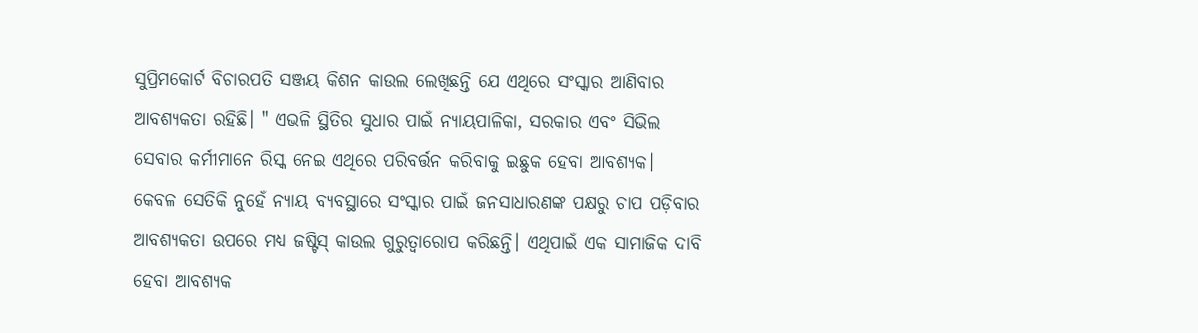ସୁପ୍ରିମକୋର୍ଟ ବିଚାରପତି ସଞ୍ଜୟ କିଶନ କାଉଲ ଲେଖିଛନ୍ତି ଯେ ଏଥିରେ ସଂସ୍କାର ଆଣିବାର ଆବଶ୍ୟକତା ରହିଛି। " ଏଭଳି ସ୍ଥିତିର ସୁଧାର ପାଇଁ ନ୍ୟାୟପାଳିକା, ସରକାର ଏବଂ ସିଭିଲ ସେବାର କର୍ମୀମାନେ ରିସ୍କ ନେଇ ଏଥିରେ ପରିବର୍ତ୍ତନ କରିବାକୁ ଇଛୁକ ହେବା ଆବଶ୍ୟକ। କେବଳ ସେତିକି ନୁହେଁ ନ୍ୟାୟ ବ୍ୟବସ୍ଥାରେ ସଂସ୍କାର ପାଇଁ ଜନସାଧାରଣଙ୍କ ପକ୍ଷରୁ ଚାପ ପଡ଼ିବାର ଆବଶ୍ୟକତା ଉପରେ ମଧ୍ୟ ଜଷ୍ଟିସ୍ କାଉଲ ଗୁରୁତ୍ୱାରୋପ କରିଛନ୍ତି। ଏଥିପାଇଁ ଏକ ସାମାଜିକ ଦାବି ହେବା ଆବଶ୍ୟକ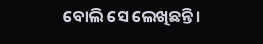ବୋଲି ସେ ଲେଖିଛନ୍ତି।